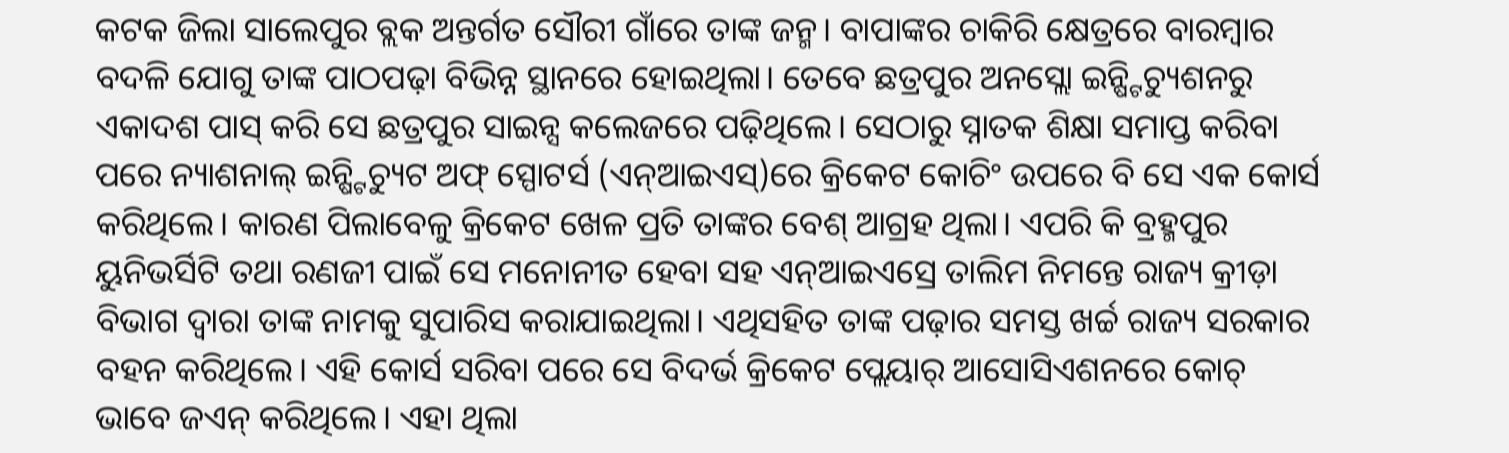କଟକ ଜିଲା ସାଲେପୁର ବ୍ଲକ ଅନ୍ତର୍ଗତ ସୌରୀ ଗାଁରେ ତାଙ୍କ ଜନ୍ମ। ବାପାଙ୍କର ଚାକିରି କ୍ଷେତ୍ରରେ ବାରମ୍ବାର ବଦଳି ଯୋଗୁ ତାଙ୍କ ପାଠପଢ଼ା ବିଭିନ୍ନ ସ୍ଥାନରେ ହୋଇଥିଲା। ତେବେ ଛତ୍ରପୁର ଅନସ୍ଲୋ ଇନ୍ଷ୍ଟିଚ୍ୟୁଶନରୁ ଏକାଦଶ ପାସ୍ କରି ସେ ଛତ୍ରପୁର ସାଇନ୍ସ କଲେଜରେ ପଢ଼ିଥିଲେ। ସେଠାରୁ ସ୍ନାତକ ଶିକ୍ଷା ସମାପ୍ତ କରିବା ପରେ ନ୍ୟାଶନାଲ୍ ଇନ୍ଷ୍ଟିଚ୍ୟୁଟ ଅଫ୍ ସ୍ପୋଟର୍ସ (ଏନ୍ଆଇଏସ୍)ରେ କ୍ରିକେଟ କୋଚିଂ ଉପରେ ବି ସେ ଏକ କୋର୍ସ କରିଥିଲେ। କାରଣ ପିଲାବେଳୁ କ୍ରିକେଟ ଖେଳ ପ୍ରତି ତାଙ୍କର ବେଶ୍ ଆଗ୍ରହ ଥିଲା। ଏପରି କି ବ୍ରହ୍ମପୁର ୟୁନିଭର୍ସିଟି ତଥା ରଣଜୀ ପାଇଁ ସେ ମନୋନୀତ ହେବା ସହ ଏନ୍ଆଇଏସ୍ରେ ତାଲିମ ନିମନ୍ତେ ରାଜ୍ୟ କ୍ରୀଡ଼ା ବିଭାଗ ଦ୍ୱାରା ତାଙ୍କ ନାମକୁ ସୁପାରିସ କରାଯାଇଥିଲା। ଏଥିସହିତ ତାଙ୍କ ପଢ଼ାର ସମସ୍ତ ଖର୍ଚ୍ଚ ରାଜ୍ୟ ସରକାର ବହନ କରିଥିଲେ। ଏହି କୋର୍ସ ସରିବା ପରେ ସେ ବିଦର୍ଭ କ୍ରିକେଟ ପ୍ଲେୟାର୍ ଆସୋସିଏଶନରେ କୋଚ୍ ଭାବେ ଜଏନ୍ କରିଥିଲେ। ଏହା ଥିଲା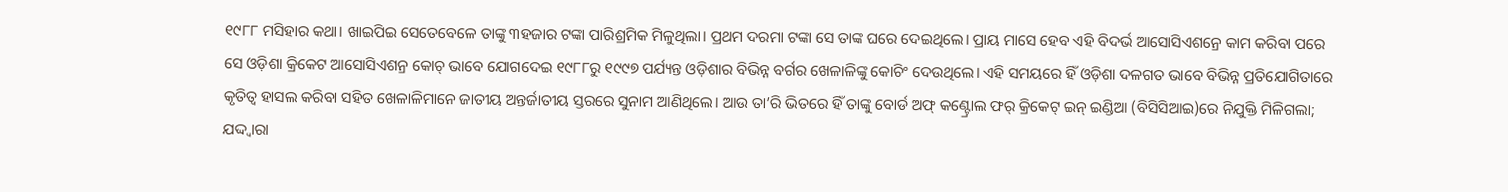୧୯୮୮ ମସିହାର କଥା। ଖାଇପିଇ ସେତେବେଳେ ତାଙ୍କୁ ୩ହଜାର ଟଙ୍କା ପାରିଶ୍ରମିକ ମିଳୁଥିଲା। ପ୍ରଥମ ଦରମା ଟଙ୍କା ସେ ତାଙ୍କ ଘରେ ଦେଇଥିଲେ। ପ୍ରାୟ ମାସେ ହେବ ଏହି ବିଦର୍ଭ ଆସୋସିଏଶନ୍ରେ କାମ କରିବା ପରେ ସେ ଓଡ଼ିଶା କ୍ରିକେଟ ଆସୋସିଏଶନ୍ର କୋଚ୍ ଭାବେ ଯୋଗଦେଇ ୧୯୮୮ରୁ ୧୯୯୭ ପର୍ଯ୍ୟନ୍ତ ଓଡ଼ିଶାର ବିଭିନ୍ନ ବର୍ଗର ଖେଳାଳିଙ୍କୁ କୋଚିଂ ଦେଉଥିଲେ। ଏହି ସମୟରେ ହିଁ ଓଡ଼ିଶା ଦଳଗତ ଭାବେ ବିଭିନ୍ନ ପ୍ରତିଯୋଗିତାରେ କୃତିତ୍ୱ ହାସଲ କରିବା ସହିତ ଖେଳାଳିମାନେ ଜାତୀୟ ଅନ୍ତର୍ଜାତୀୟ ସ୍ତରରେ ସୁନାମ ଆଣିଥିଲେ। ଆଉ ତା’ରି ଭିତରେ ହିଁ ତାଙ୍କୁ ବୋର୍ଡ ଅଫ୍ କଣ୍ଟ୍ରୋଲ ଫର୍ କ୍ରିକେଟ୍ ଇନ୍ ଇଣ୍ଡିଆ (ବିସିସିଆଇ)ରେ ନିଯୁକ୍ତି ମିଳିଗଲା; ଯଦ୍ଦ୍ବାରା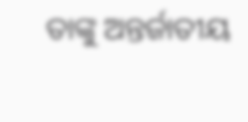ତାଙ୍କୁ ଅନ୍ତର୍ଜାତୀୟ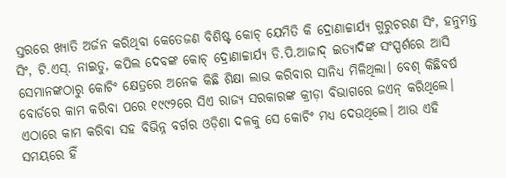ସ୍ତରରେ ଖ୍ୟାତି ଅର୍ଜନ କରିଥିବା କେତେଜଣ ବିଶିଷ୍ଟ କୋଚ୍ ଯେମିତି କି ଦ୍ରୋଣାଚ୍ଚାର୍ଯ୍ୟ ଗୁରୁଚରଣ ସିଂ, ହନୁମନ୍ତ ସିଂ, ଟି.ଏସ୍. ନାଇଡୁ, କପିଲ ଦେବଙ୍କ କୋଚ୍ ଦ୍ରୋଣାଚ୍ଚାର୍ଯ୍ୟ ଡି.ପି.ଆଜାଦ୍ ଇତ୍ୟାଦିଙ୍କ ସଂସ୍ପର୍ଶରେ ଆସି ସେମାନଙ୍କଠାରୁ କୋଚିଂ କ୍ଷେତ୍ରରେ ଅନେକ କିଛି ଶିକ୍ଷା ଲାଭ କରିବାର ସାନିଧ୍ୟ ମିଳିଥିଲା। ବେଶ୍ କିଛିବର୍ଷ ବୋର୍ଡରେ କାମ କରିବା ପରେ ୧୯୯୨ରେ ସିଏ ରାଜ୍ୟ ସରକାରଙ୍କ କ୍ରୀଡ଼ା ବିଭାଗରେ ଜଏନ୍ କରିଥିଲେ। ଏଠାରେ କାମ କରିବା ସହ ବିଭିନ୍ନ ବର୍ଗର ଓଡ଼ିଶା ଦଳକୁ ସେ କୋଚିଂ ମଧ୍ୟ ଦେଉଥିଲେ। ଆଉ ଏହି ସମୟରେ ହିଁ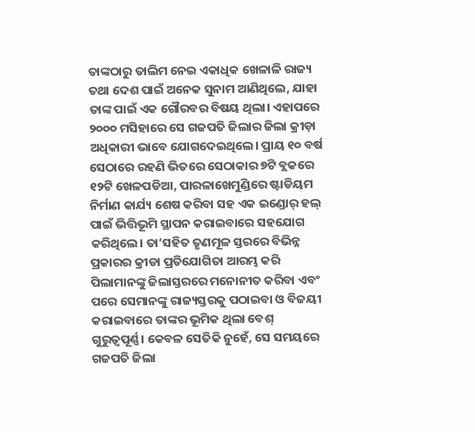ତାଙ୍କଠାରୁ ତାଲିମ ନେଇ ଏକାଧିକ ଖେଳାଳି ରାଜ୍ୟ ତଥା ଦେଶ ପାଇଁ ଅନେକ ସୁନାମ ଆଣିଥିଲେ, ଯାହା ତାଙ୍କ ପାଇଁ ଏକ ଗୌରବର ବିଷୟ ଥିଲା। ଏହାପରେ ୨୦୦୦ ମସିହାରେ ସେ ଗଜପତି ଜିଲାର ଜିଲା କ୍ରୀଡ଼ା ଅଧିକାରୀ ଭାବେ ଯୋଗଦେଇଥିଲେ। ପ୍ରାୟ ୧୦ ବର୍ଷ ସେଠାରେ ରହଣି ଭିତରେ ସେଠାକାର ୭ଟି ବ୍ଲକରେ ୧୨ଟି ଖେଳପଡିଆ, ପାରଳାଖେମୁଣ୍ଡିରେ ଷ୍ଟାଡିୟମ ନିର୍ମାଣ କାର୍ଯ୍ୟ ଶେଷ କରିବା ସହ ଏକ ଇଣ୍ଡୋର୍ ହଲ୍ ପାଇଁ ଭିତ୍ତିଭୂମି ସ୍ଥାପନ କରାଇବାରେ ସହଯୋଗ କରିଥିଲେ। ତା’ସହିତ ତୃଣମୂଳ ସ୍ତରରେ ବିଭିନ୍ନ ପ୍ରକାରର କ୍ରୀଡା ପ୍ରତିଯୋଗିତା ଆରମ୍ଭ କରି ପିଲାମାନଙ୍କୁ ଜିଲାସ୍ତରରେ ମନୋନୀତ କରିବା ଏବଂ ପରେ ସେମାନଙ୍କୁ ରାଜ୍ୟସ୍ତରକୁ ପଠାଇବା ଓ ବିଜୟୀ କରାଇବାରେ ତାଙ୍କର ଭୂମିକ ଥିଲା ବେଶ୍ ଗୁରୁତ୍ୱପୂର୍ଣ୍ଣ। କେବଳ ସେତିକି ନୁହେଁ, ସେ ସମୟରେ ଗଜପତି ଜିଲା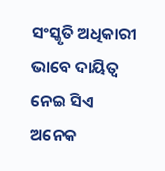ସଂସ୍କୃତି ଅଧିକାରୀ ଭାବେ ଦାୟିତ୍ୱ ନେଇ ସିଏ ଅନେକ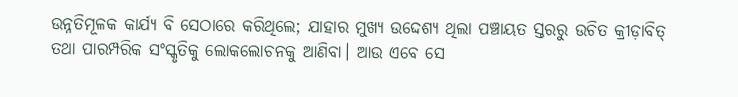ଉନ୍ନତିମୂଳକ କାର୍ଯ୍ୟ ବି ସେଠାରେ କରିଥିଲେ; ଯାହାର ମୁଖ୍ୟ ଉଦ୍ଦେଶ୍ୟ ଥିଲା ପଞ୍ଚାୟତ ସ୍ତରରୁ ଉଚିତ କ୍ରୀଡ଼ାବିତ୍ ତଥା ପାରମ୍ପରିକ ସଂସ୍କୃତିକୁ ଲୋକଲୋଚନକୁ ଆଣିବା। ଆଉ ଏବେ ସେ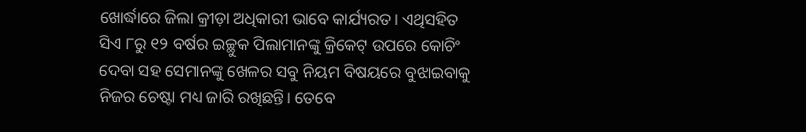ଖୋର୍ଦ୍ଧାରେ ଜିଲା କ୍ରୀଡ଼ା ଅଧିକାରୀ ଭାବେ କାର୍ଯ୍ୟରତ। ଏଥିସହିତ ସିଏ ୮ରୁ ୧୨ ବର୍ଷର ଇଚ୍ଛୁକ ପିଲାମାନଙ୍କୁ କ୍ରିକେଟ୍ ଉପରେ କୋଚିଂ ଦେବା ସହ ସେମାନଙ୍କୁ ଖେଳର ସବୁ ନିୟମ ବିଷୟରେ ବୁଝାଇବାକୁ ନିଜର ଚେଷ୍ଟା ମଧ୍ୟ ଜାରି ରଖିଛନ୍ତି। ତେବେ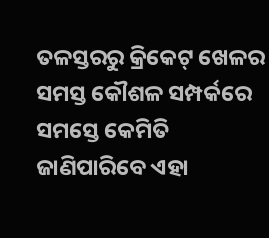ତଳସ୍ତରରୁ କ୍ରିକେଟ୍ ଖେଳର ସମସ୍ତ କୌଶଳ ସମ୍ପର୍କରେ ସମସ୍ତେ କେମିତି ଜାଣିପାରିବେ ଏହା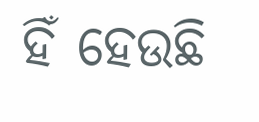ହିଁ ହେଉଛି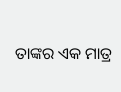ତାଙ୍କର ଏକ ମାତ୍ର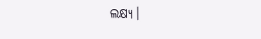ଲକ୍ଷ୍ୟ।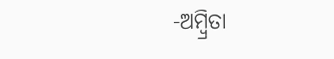-ଅମ୍ବ୍ରିତା